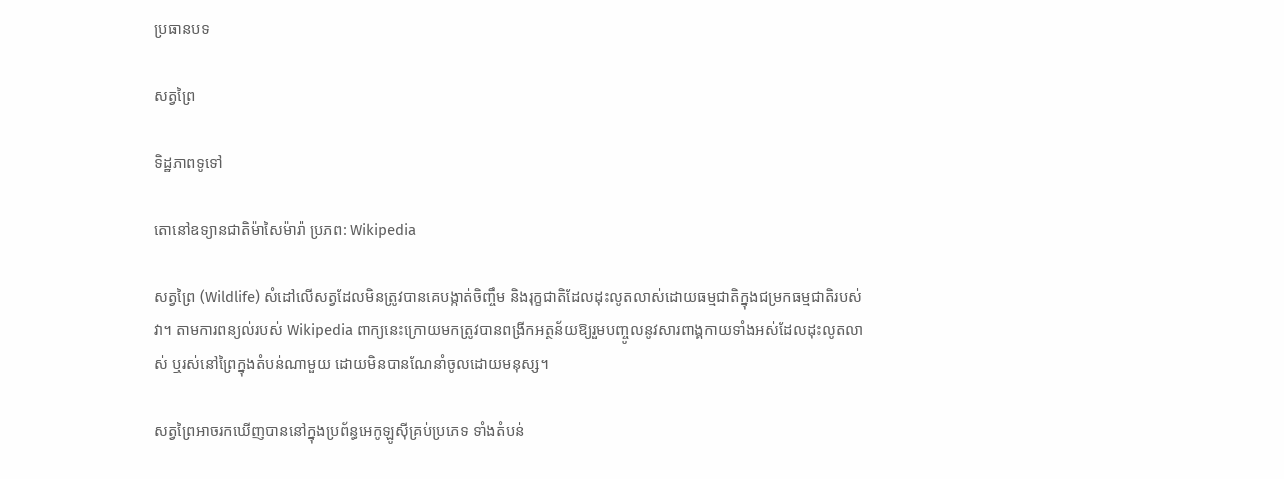ប្រធានបទ

សត្វព្រៃ

ទិដ្ឋភាពទូទៅ

តោនៅឧទ្យានជាតិម៉ាសៃម៉ារ៉ា ប្រភព: Wikipedia

សត្វព្រៃ (Wildlife) សំដៅលើសត្វដែលមិនត្រូវបានគេបង្កាត់ចិញ្ចឹម និងរុក្ខជាតិដែលដុះលូតលាស់ដោយធម្មជាតិក្នុងជម្រកធម្មជាតិរបស់វា។ តាមការពន្យល់របស់ Wikipedia ពាក្យនេះក្រោយមកត្រូវបានពង្រីកអត្ថន័យឱ្យរួមបញ្ចូលនូវសារពាង្គកាយទាំងអស់ដែលដុះលូតលាស់ ឬរស់នៅព្រៃក្នុងតំបន់ណាមួយ ដោយមិនបានណែនាំចូលដោយមនុស្ស។

សត្វព្រៃអាចរកឃើញបាននៅក្នុងប្រព័ន្ធអេកូឡូស៊ីគ្រប់ប្រភេទ ទាំងតំបន់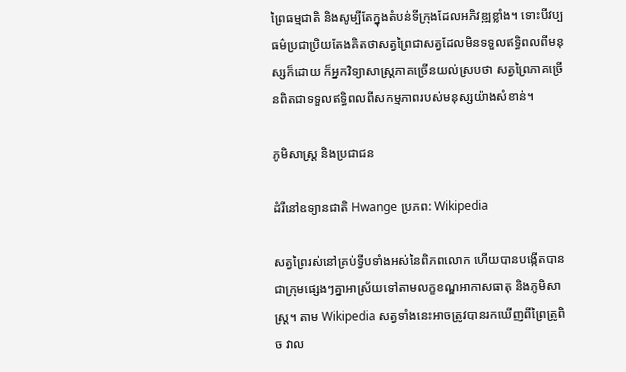ព្រៃធម្មជាតិ និងសូម្បីតែក្នុងតំបន់ទីក្រុងដែលអភិវឌ្ឍខ្លាំង។ ទោះបីវប្បធម៌ប្រជាប្រិយតែងគិតថាសត្វព្រៃជាសត្វដែលមិនទទួលឥទ្ធិពលពីមនុស្សក៏ដោយ ក៏អ្នកវិទ្យាសាស្ត្រភាគច្រើនយល់ស្របថា សត្វព្រៃភាគច្រើនពិតជាទទួលឥទ្ធិពលពីសកម្មភាពរបស់មនុស្សយ៉ាងសំខាន់។

ភូមិសាស្ត្រ និងប្រជាជន

ដំរីនៅឧទ្យានជាតិ Hwange ប្រភព: Wikipedia

សត្វព្រៃរស់នៅគ្រប់ទ្វីបទាំងអស់នៃពិភពលោក ហើយបានបង្កើតបានជាក្រុមផ្សេងៗគ្នាអាស្រ័យទៅតាមលក្ខខណ្ឌអាកាសធាតុ និងភូមិសាស្ត្រ។ តាម Wikipedia សត្វទាំងនេះអាចត្រូវបានរកឃើញពីព្រៃត្រូពិច វាល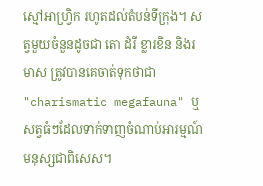ស្មៅអាហ្វ្រិក រហូតដល់តំបន់ទីក្រុង។ សត្វមួយចំនួនដូចជា តោ ដំរី ខ្លារខិន និងរមាស ត្រូវបានគេចាត់ទុកថាជា "charismatic megafauna" ឬសត្វធំៗដែលទាក់ទាញចំណាប់អារម្មណ៍មនុស្សជាពិសេស។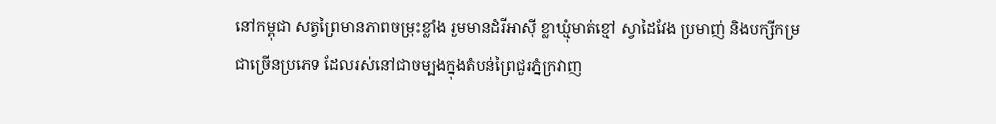នៅកម្ពុជា សត្វព្រៃមានភាពចម្រុះខ្លាំង រួមមានដំរីអាស៊ី ខ្លាឃ្មុំមាត់ខ្មៅ ស្វាដៃវែង ប្រមាញ់ និងបក្សីកម្រជាច្រើនប្រភេទ ដែលរស់នៅជាចម្បងក្នុងតំបន់ព្រៃជួរភ្នំក្រវាញ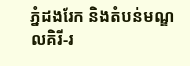ភ្នំដងរែក និងតំបន់មណ្ឌលគិរី-រ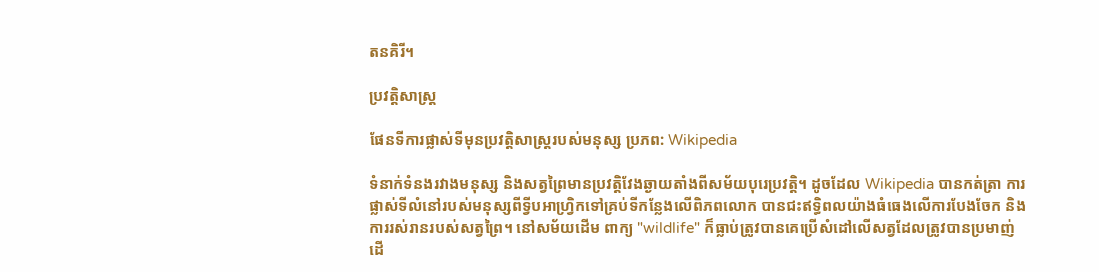តនគិរី។

ប្រវត្តិសាស្ត្រ

ផែនទីការផ្លាស់ទីមុនប្រវត្តិសាស្ត្ររបស់មនុស្ស ប្រភព: Wikipedia

ទំនាក់ទំនងរវាងមនុស្ស និងសត្វព្រៃមានប្រវត្តិវែងឆ្ងាយតាំងពីសម័យបុរេប្រវត្តិ។ ដូចដែល Wikipedia បានកត់ត្រា ការផ្លាស់ទីលំនៅរបស់មនុស្សពីទ្វីបអាហ្វ្រិកទៅគ្រប់ទីកន្លែងលើពិភពលោក បានជះឥទ្ធិពលយ៉ាងធំធេងលើការបែងចែក និងការរស់រានរបស់សត្វព្រៃ។ នៅសម័យដើម ពាក្យ "wildlife" ក៏ធ្លាប់ត្រូវបានគេប្រើសំដៅលើសត្វដែលត្រូវបានប្រមាញ់ដើ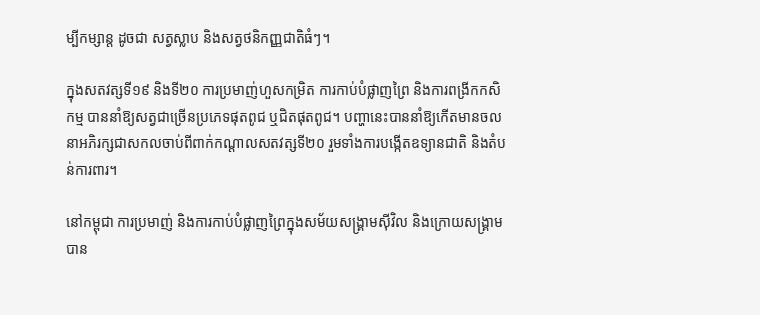ម្បីកម្សាន្ត ដូចជា សត្វស្លាប និងសត្វថនិកញ្ញជាតិធំៗ។

ក្នុងសតវត្សទី១៩ និងទី២០ ការប្រមាញ់ហួសកម្រិត ការកាប់បំផ្លាញព្រៃ និងការពង្រីកកសិកម្ម បាននាំឱ្យសត្វជាច្រើនប្រភេទផុតពូជ ឬជិតផុតពូជ។ បញ្ហានេះបាននាំឱ្យកើតមានចលនាអភិរក្សជាសកលចាប់ពីពាក់កណ្តាលសតវត្សទី២០ រួមទាំងការបង្កើតឧទ្យានជាតិ និងតំបន់ការពារ។

នៅកម្ពុជា ការប្រមាញ់ និងការកាប់បំផ្លាញព្រៃក្នុងសម័យសង្គ្រាមស៊ីវិល និងក្រោយសង្គ្រាម បាន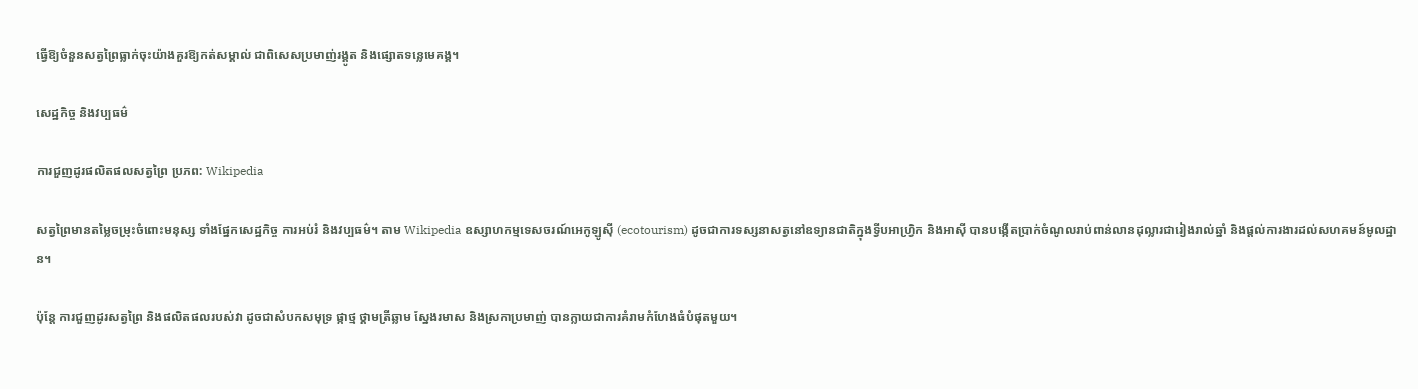ធ្វើឱ្យចំនួនសត្វព្រៃធ្លាក់ចុះយ៉ាងគួរឱ្យកត់សម្គាល់ ជាពិសេសប្រមាញ់រង្គូត និងផ្សោតទន្លេមេគង្គ។

សេដ្ឋកិច្ច និងវប្បធម៌

ការជួញដូរផលិតផលសត្វព្រៃ ប្រភព: Wikipedia

សត្វព្រៃមានតម្លៃចម្រុះចំពោះមនុស្ស ទាំងផ្នែកសេដ្ឋកិច្ច ការអប់រំ និងវប្បធម៌។ តាម Wikipedia ឧស្សាហកម្មទេសចរណ៍អេកូឡូស៊ី (ecotourism) ដូចជាការទស្សនាសត្វនៅឧទ្យានជាតិក្នុងទ្វីបអាហ្វ្រិក និងអាស៊ី បានបង្កើតប្រាក់ចំណូលរាប់ពាន់លានដុល្លារជារៀងរាល់ឆ្នាំ និងផ្តល់ការងារដល់សហគមន៍មូលដ្ឋាន។

ប៉ុន្តែ ការជួញដូរសត្វព្រៃ និងផលិតផលរបស់វា ដូចជាសំបកសមុទ្រ ផ្កាថ្ម ថ្គាមត្រីឆ្លាម ស្នែងរមាស និងស្រកាប្រមាញ់ បានក្លាយជាការគំរាមកំហែងធំបំផុតមួយ។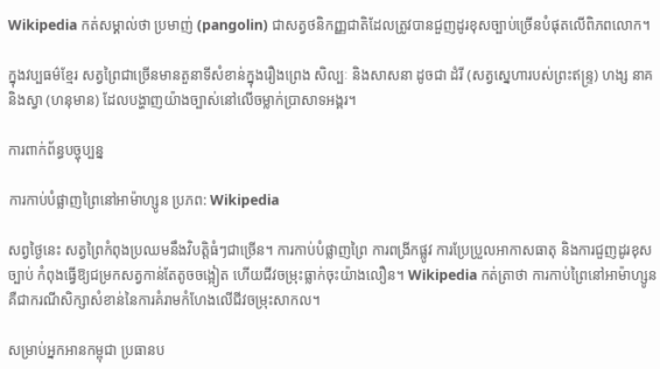Wikipedia កត់សម្គាល់ថា ប្រមាញ់ (pangolin) ជាសត្វថនិកញ្ញជាតិដែលត្រូវបានជួញដូរខុសច្បាប់ច្រើនបំផុតលើពិភពលោក។

ក្នុងវប្បធម៌ខ្មែរ សត្វព្រៃជាច្រើនមានតួនាទីសំខាន់ក្នុងរឿងព្រេង សិល្បៈ និងសាសនា ដូចជា ដំរី (សត្វស្នេហារបស់ព្រះឥន្ទ្រ) ហង្ស នាគ និងស្វា (ហនុមាន) ដែលបង្ហាញយ៉ាងច្បាស់នៅលើចម្លាក់ប្រាសាទអង្គរ។

ការពាក់ព័ន្ធបច្ចុប្បន្ន

ការកាប់បំផ្លាញព្រៃនៅអាម៉ាហ្សូន ប្រភព: Wikipedia

សព្វថ្ងៃនេះ សត្វព្រៃកំពុងប្រឈមនឹងវិបត្តិធំៗជាច្រើន។ ការកាប់បំផ្លាញព្រៃ ការពង្រីកផ្លូវ ការប្រែប្រួលអាកាសធាតុ និងការជួញដូរខុសច្បាប់ កំពុងធ្វើឱ្យជម្រកសត្វកាន់តែតូចចង្អៀត ហើយជីវចម្រុះធ្លាក់ចុះយ៉ាងលឿន។ Wikipedia កត់ត្រាថា ការកាប់ព្រៃនៅអាម៉ាហ្សូន គឺជាករណីសិក្សាសំខាន់នៃការគំរាមកំហែងលើជីវចម្រុះសាកល។

សម្រាប់អ្នកអានកម្ពុជា ប្រធានប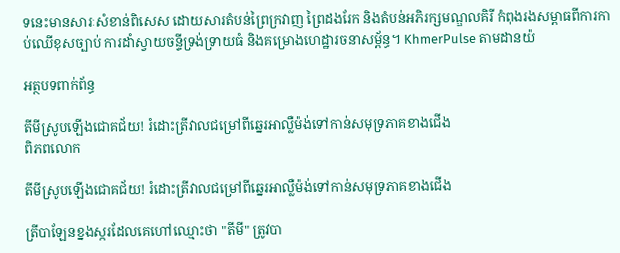ទនេះមានសារៈសំខាន់ពិសេស ដោយសារតំបន់ព្រៃក្រវាញ ព្រៃដងរែក និងតំបន់អភិរក្សមណ្ឌលគិរី កំពុងរងសម្ពាធពីការកាប់ឈើខុសច្បាប់ ការដាំស្វាយចន្ទីទ្រង់ទ្រាយធំ និងគម្រោងហេដ្ឋារចនាសម្ព័ន្ធ។ KhmerPulse តាមដានយ៉

អត្ថបទពាក់ព័ន្ធ

តីមីស្រូបឡើងជោគជ័យ! រំដោះត្រីវាលជម្រៅពីឆ្នេរអាល្លឺម៉ង់ទៅកាន់សមុទ្រភាគខាងជើង
ពិភពលោក

តីមីស្រូបឡើងជោគជ័យ! រំដោះត្រីវាលជម្រៅពីឆ្នេរអាល្លឺម៉ង់ទៅកាន់សមុទ្រភាគខាងជើង

ត្រីបាឡែនខ្នងស្ករដែលគេហៅឈ្មោះថា "តីមី" ត្រូវបា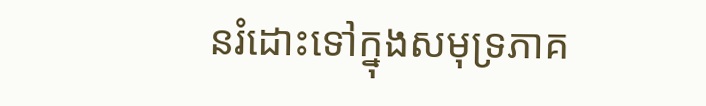នរំដោះទៅក្នុងសមុទ្រភាគ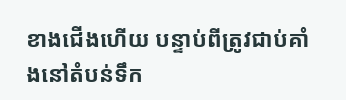ខាងជើងហើយ បន្ទាប់ពីត្រូវជាប់គាំងនៅតំបន់ទឹក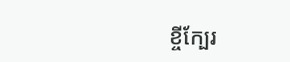ខ្ចីក្បែរ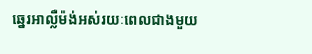ឆ្នេរអាល្លឺម៉ង់អស់រយៈពេលជាងមួយ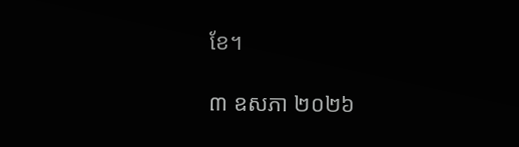ខែ។

៣ ឧសភា ២០២៦